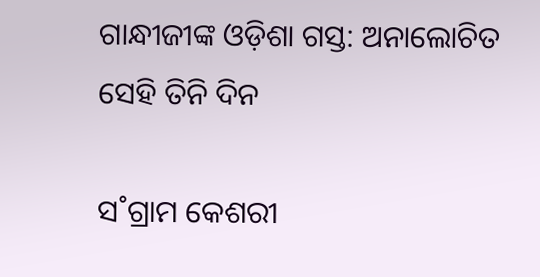ଗାନ୍ଧୀଜୀଙ୍କ ଓଡ଼ିଶା ଗସ୍ତ: ଅନାଲୋଚିତ ସେହି ତିନି ଦିନ

ସ˚ଗ୍ରାମ କେଶରୀ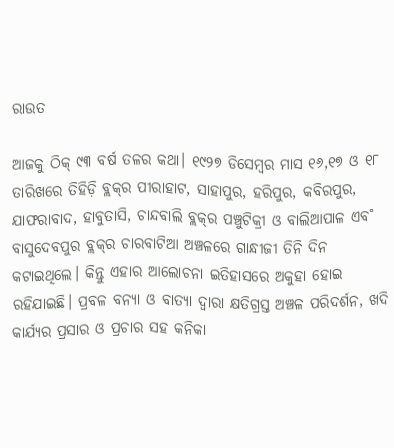ରାଉତ

ଆଜକୁ ଠିକ୍‌ ୯୩ ବର୍ଷ ତଳର କଥା। ୧୯୨୭ ଡିସେମ୍ବର ମାସ ୧୬,୧୭ ଓ ୧୮ ତାରିଖରେ ତିହିଡ଼ି ବ୍ଲକ୍‌ର ପୀରାହାଟ, ସାହାପୁର, ହରିପୁର, କବିରପୁର, ଯାଫରାବାଦ, ହାବୁତାସି, ଚାନ୍ଦବାଲି ବ୍ଲକ୍‌ର ପଞ୍ଚୁଟିକ୍ରୀ ଓ ବାଲିଆପାଳ ଏବ˚ ବାସୁଦେବପୁର ବ୍ଲକ୍‌ର ଚାରବାଟିଆ ଅଞ୍ଚଳରେ ଗାନ୍ଧୀଜୀ ତିନି ଦିନ କଟାଇଥିଲେ। କିନ୍ତୁ ଏହାର ଆଲୋଚନା ଇତିହାସରେ ଅକୁହା ହୋଇ ରହିଯାଇଛି। ପ୍ରବଳ ବନ୍ୟା ଓ ବାତ୍ୟା ଦ୍ବାରା କ୍ଷତିଗ୍ରସ୍ତ ଅଞ୍ଚଳ ପରିଦର୍ଶନ, ଖଦି କାର୍ଯ୍ୟର ପ୍ରସାର ଓ ପ୍ରଚାର ସହ କନିକା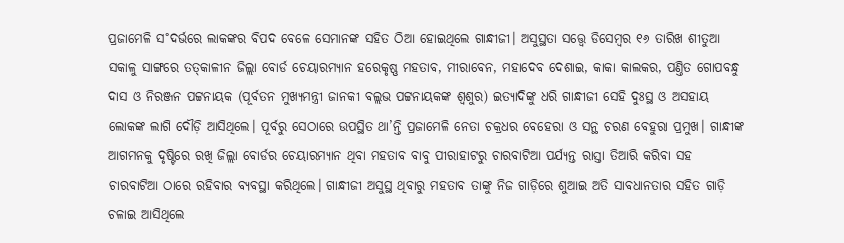ପ୍ରଜାମେଳି ସ˚ଦର୍ଭରେ ଲାକଙ୍କର ବିପଦ ବେଳେ ସେମାନଙ୍କ ସହିତ ଠିଆ ହୋଇଥିଲେ ଗାନ୍ଧୀଜୀ। ଅସୁସ୍ଥତା ସତ୍ତ୍ବେ ଡିସେମ୍ବର ୧୬ ତାରିଖ ଶୀତୁଆ ସକାଳୁ ସାଙ୍ଗରେ ତତ୍‌କାଳୀନ ଜିଲ୍ଲା ବୋର୍ଡ ଚେୟାରମ୍ୟାନ ହରେକୃଷ୍ଣ ମହତାବ, ମୀରାବେନ, ମହାଦେବ ଦେଶାଇ, କାକା କାଲକର, ପଣ୍ତିତ ଗୋପବନ୍ଧୁ ଦାସ ଓ ନିରଞ୍ଜନ ପଟ୍ଟନାୟକ (ପୂର୍ବତନ ମୁଖ୍ୟମନ୍ତ୍ରୀ ଜାନକୀ ବଲ୍ଲଭ ପଟ୍ଟନାୟକଙ୍କ ଶ୍ବଶୁର) ଇତ୍ୟାଦିଙ୍କୁ ଧରି ଗାନ୍ଧୀଜୀ ସେହି ଦୁଃସ୍ଥ ଓ ଅସହାୟ ଲୋକଙ୍କ ଲାଗି ଦୌଡ଼ି ଆସିଥିଲେ। ପୂର୍ବରୁ ସେଠାରେ ଉପସ୍ଥିତ ଥା’ନ୍ତି ପ୍ରଜାମେଳି ନେତା ଚକ୍ରଧର ବେହେରା ଓ ସନ୍ଥ ଚରଣ ବେହୁରା ପ୍ରମୁଖ। ଗାନ୍ଧୀଙ୍କ ଆଗମନକୁ ଦୃଷ୍ଟିରେ ରଖି ଜିଲ୍ଲା ବୋର୍ଡର ଚେୟାରମ୍ୟାନ ଥିବା ମହତାବ ବାବୁ ପୀରାହାଟରୁ ଚାରବାଟିଆ ପର୍ଯ୍ୟନ୍ତ ରାସ୍ତା ତିଆରି କରିବା ସହ ଚାରବାଟିଆ ଠାରେ ରହିବାର ବ୍ୟବସ୍ଥା କରିଥିଲେ। ଗାନ୍ଧୀଜୀ ଅସୁସ୍ଥ ଥିବାରୁ ମହତାବ ତାଙ୍କୁ ନିଜ ଗାଡ଼ିରେ ଶୁଆଇ ଅତି ସାବଧାନତାର ସହିତ ଗାଡ଼ି ଚଳାଇ ଆସିଥିଲେ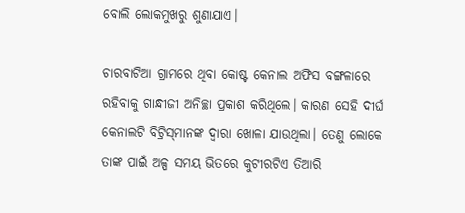ବୋଲି ଲୋକମୁଖରୁ ଶୁଣାଯାଏ।

ଚାରବାଟିଆ ଗ୍ରାମରେ ଥିବା କୋଷ୍ଟ କେନାଲ ଅଫିସ ବଙ୍ଗଳାରେ ରହିବାକୁ ଗାନ୍ଧୀଜୀ ଅନିଚ୍ଛା ପ୍ରକାଶ କରିଥିଲେ। କାରଣ ସେହି ଦୀର୍ଘ କେନାଲଟି ବିଟ୍ରିସ୍‌ମାନଙ୍କ ଦ୍ବାରା ଖୋଳା ଯାଉଥିଲା। ତେଣୁ ଲୋକେ ତାଙ୍କ ପାଇଁ ଅଳ୍ପ ସମୟ ଭିତରେ କୁଟୀରଟିଏ ତିଆରି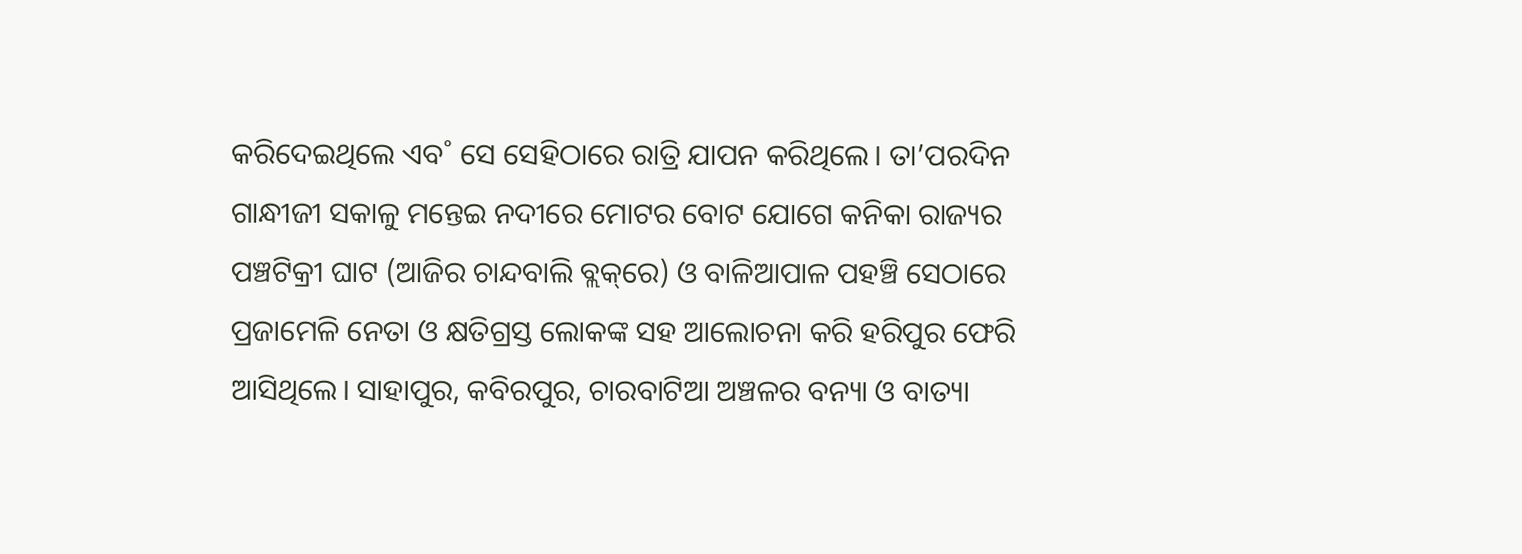କରିଦେଇଥିଲେ ଏବ˚ ସେ ସେହିଠାରେ ରାତ୍ରି ଯାପନ କରିଥିଲେ। ତା’ପରଦିନ ଗାନ୍ଧୀଜୀ ସକାଳୁ ମନ୍ତେଇ ନଦୀରେ ମୋଟର ବୋଟ ଯୋଗେ କନିକା ରାଜ୍ୟର ପଞ୍ଚଟିକ୍ରୀ ଘାଟ (ଆଜିର ଚାନ୍ଦବାଲି ବ୍ଲକ୍‌ରେ) ଓ ବାଳିଆପାଳ ପହଞ୍ଚି ସେଠାରେ ପ୍ରଜାମେଳି ନେତା ଓ କ୍ଷତିଗ୍ରସ୍ତ ଲୋକଙ୍କ ସହ ଆଲୋଚନା କରି ହରିପୁର ଫେରି ଆସିଥିଲେ। ସାହାପୁର, କବିରପୁର, ଚାରବାଟିଆ ଅଞ୍ଚଳର ବନ୍ୟା ଓ ବାତ୍ୟା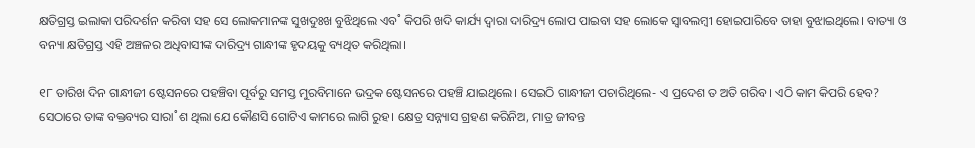କ୍ଷତିଗ୍ରସ୍ତ ଇଲାକା ପରିଦର୍ଶନ କରିବା ସହ ସେ ଲୋକମାନଙ୍କ ସୁଖଦୁଃଖ ବୁଝିଥିଲେ ଏବ˚ କିପରି ଖଦି କାର୍ଯ୍ୟ ଦ୍ବାରା ଦାରିଦ୍ର୍ୟ ଲୋପ ପାଇବା ସହ ଲୋକେ ସ୍ବାବଲମ୍ବୀ ହୋଇପାରିବେ ତାହା ବୁଝାଇଥିଲେ। ବାତ୍ୟା ଓ ବନ୍ୟା କ୍ଷତିଗ୍ରସ୍ତ ଏହି ଅଞ୍ଚଳର ଅଧିବାସୀଙ୍କ ଦାରିଦ୍ର୍ୟ ଗାନ୍ଧୀଙ୍କ ହୃଦୟକୁ ବ୍ୟଥିତ କରିଥିଲା।

୧୮ ତାରିଖ ଦିନ ଗାନ୍ଧୀଜୀ ଷ୍ଟେସନରେ ପହଞ୍ଚିବା ପୂର୍ବରୁ ସମସ୍ତ ମୁରବିମାନେ ଭଦ୍ରକ ଷ୍ଟେସନରେ ପହଞ୍ଚି ଯାଇଥିଲେ। ସେଇଠି ଗାନ୍ଧୀଜୀ ପଚାରିଥିଲେ- ଏ ପ୍ରଦେଶ ତ ଅତି ଗରିବ। ଏଠି କାମ କିପରି ହେବ? ସେଠାରେ ତାଙ୍କ ବକ୍ତବ୍ୟର ସାରା˚ଶ ଥିଲା ଯେ କୌଣସି ଗୋଟିଏ କାମରେ ଲାଗି ରୁହ। କ୍ଷେତ୍ର ସନ୍ନ୍ୟାସ ଗ୍ରହଣ କରିନିଅ, ମାତ୍ର ଜୀବନ୍ତ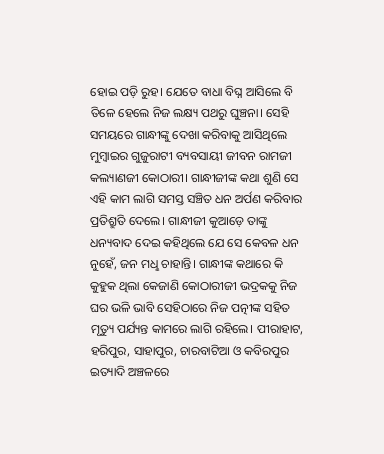ହୋଇ ପଡ଼ି ରୁହ। ଯେତେ ବାଧା ବିଘ୍ନ ଆସିଲେ ବି ତିଳେ ହେଲେ ନିଜ ଲକ୍ଷ୍ୟ ପଥରୁ ଘୁଞ୍ଚନା। ସେହି ସମୟରେ ଗାନ୍ଧୀଙ୍କୁ ଦେଖା କରିବାକୁ ଆସିଥିଲେ ମୁମ୍ବାଇର ଗୁଜୁରାଟୀ ବ୍ୟବସାୟୀ ଜୀବନ ରାମଜୀ କଲ୍ୟାଣଜୀ କୋଠାରୀ। ଗାନ୍ଧୀଜୀଙ୍କ କଥା ଶୁଣି ସେ ଏହି କାମ ଲାଗି ସମସ୍ତ ସଞ୍ଚିତ ଧନ ଅର୍ପଣ କରିବାର ପ୍ରତିଶ୍ରୁତି ଦେଲେ। ଗାନ୍ଧୀଜୀ କୁଆଡ଼େ ତାଙ୍କୁ ଧନ୍ୟବାଦ ଦେଇ କହିଥିଲେ ଯେ ସେ କେବଳ ଧନ ନୁହେଁ, ଜନ ମଧୢ ଚାହାନ୍ତି। ଗାନ୍ଧୀଙ୍କ କଥାରେ କି କୁହୁକ ଥିଲା କେଜାଣି କୋଠାରୀଜୀ ଭଦ୍ରକକୁ ନିଜ ଘର ଭଳି ଭାବି ସେହିଠାରେ ନିଜ ପତ୍ନୀଙ୍କ ସହିତ ମୃତ୍ୟୁ ପର୍ଯ୍ୟନ୍ତ କାମରେ ଲାଗି ରହିଲେ। ପୀରାହାଟ, ହରିପୁର, ସାହାପୁର, ଚାରବାଟିଆ ଓ କବିରପୁର ଇତ୍ୟାଦି ଅଞ୍ଚଳରେ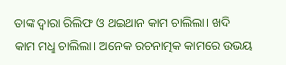ତାଙ୍କ ଦ୍ବାରା ରିଲିଫ ଓ ଥଇଥାନ କାମ ଚାଲିଲା। ଖଦି କାମ ମଧୢ ଚାଲିଲା। ଅନେକ ରଚନାତ୍ମକ କାମରେ ଉଭୟ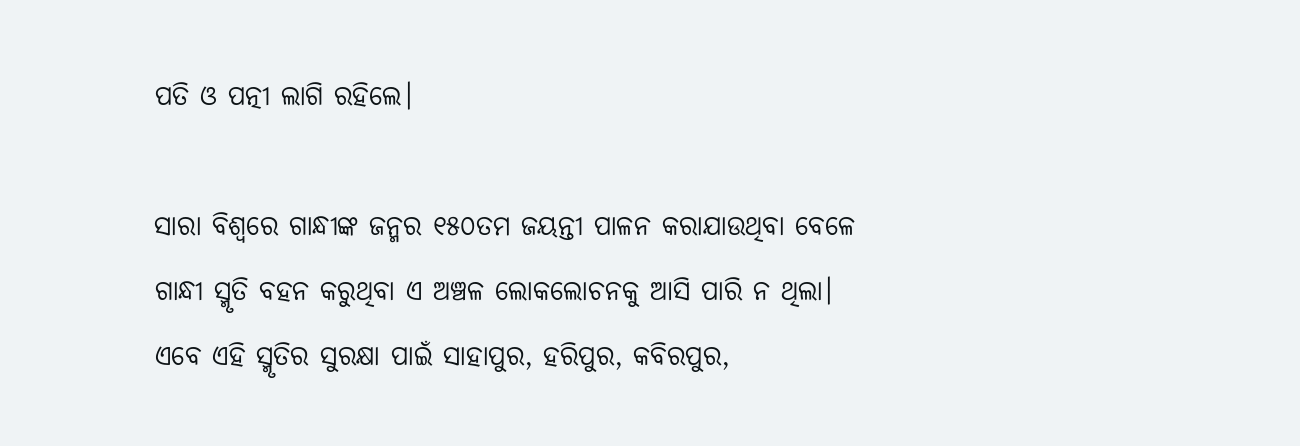ପତି ଓ ପତ୍ନୀ ଲାଗି ରହିଲେ।

ସାରା ବିଶ୍ବରେ ଗାନ୍ଧୀଙ୍କ ଜନ୍ମର ୧୫୦ତମ ଜୟନ୍ତୀ ପାଳନ କରାଯାଉଥିବା ବେଳେ ଗାନ୍ଧୀ ସ୍ମୃତି ବହନ କରୁଥିବା ଏ ଅଞ୍ଚଳ ଲୋକଲୋଚନକୁ ଆସି ପାରି ନ ଥିଲା। ଏବେ ଏହି ସ୍ମୃତିର ସୁରକ୍ଷା ପାଇଁ ସାହାପୁର, ହରିପୁର, କବିରପୁର,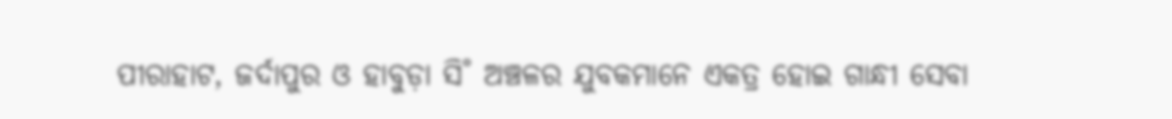ପୀରାହାଟ, ଜର୍ଦାପୁର ଓ ହାବୁଡ଼ା ସି˚ ଅଞ୍ଚଳର ଯୁବକମାନେ ଏକତ୍ର ହୋଇ ଗାନ୍ଧୀ ସେବା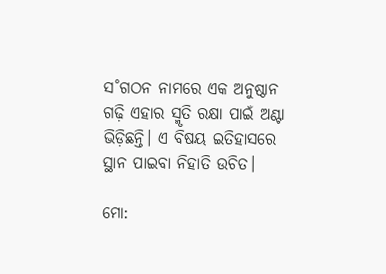ସ˚ଗଠନ ନାମରେ ଏକ ଅନୁଷ୍ଠାନ ଗଢ଼ି ଏହାର ସ୍ମୃତି ରକ୍ଷା ପାଇଁ ଅଣ୍ଟା ଭିଡ଼ିଛନ୍ତି। ଏ ବିଷୟ ଇତିହାସରେ ସ୍ଥାନ ପାଇବା ନିହାତି ଉଚିତ।

ମୋ: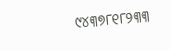୯୪୩୭୮୧୮୨୩୩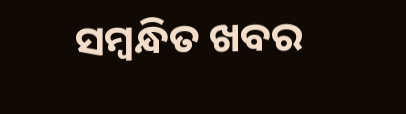ସମ୍ବନ୍ଧିତ ଖବର